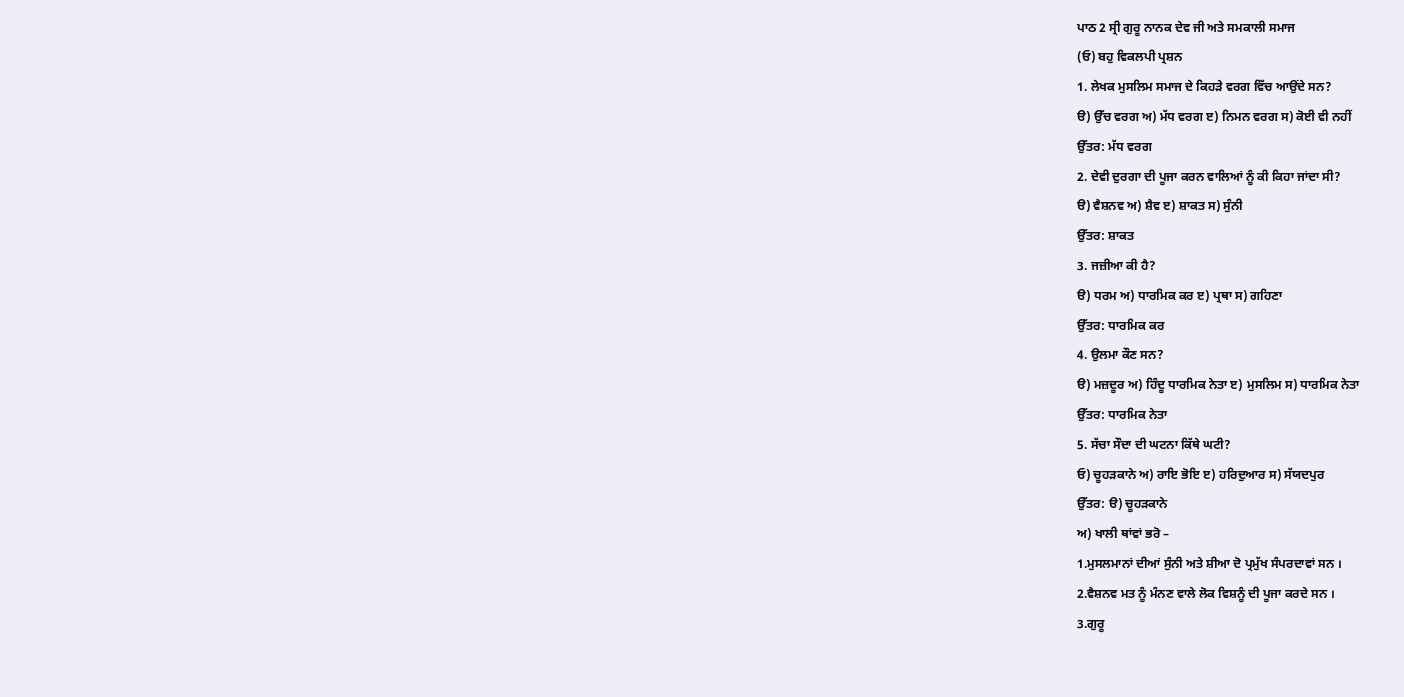ਪਾਠ 2 ਸ੍ਰੀ ਗੁਰੂ ਨਾਨਕ ਦੇਵ ਜੀ ਅਤੇ ਸਮਕਾਲੀ ਸਮਾਜ
(ਓ) ਬਹੁ ਵਿਕਲਪੀ ਪ੍ਰਸ਼ਨ
1. ਲੇਖਕ ਮੁਸਲਿਮ ਸਮਾਜ ਦੇ ਕਿਹੜੇ ਵਰਗ ਵਿੱਚ ਆਉਂਦੇ ਸਨ?
ੳ) ਉੱਚ ਵਰਗ ਅ) ਮੱਧ ਵਰਗ ੲ) ਨਿਮਨ ਵਰਗ ਸ) ਕੋਈ ਵੀ ਨਹੀਂ
ਉੱਤਰ: ਮੱਧ ਵਰਗ
2. ਦੇਵੀ ਦੁਰਗਾ ਦੀ ਪੂਜਾ ਕਰਨ ਵਾਲਿਆਂ ਨੂੰ ਕੀ ਕਿਹਾ ਜਾਂਦਾ ਸੀ?
ੳ) ਵੈਸ਼ਨਵ ਅ) ਸ਼ੈਵ ੲ) ਸ਼ਾਕਤ ਸ) ਸੁੰਨੀ
ਉੱਤਰ: ਸ਼ਾਕਤ
3. ਜਜ਼ੀਆ ਕੀ ਹੈ?
ੳ) ਧਰਮ ਅ) ਧਾਰਮਿਕ ਕਰ ੲ) ਪ੍ਰਥਾ ਸ) ਗਹਿਣਾ
ਉੱਤਰ: ਧਾਰਮਿਕ ਕਰ
4. ਉਲਮਾ ਕੌਣ ਸਨ?
ੳ) ਮਜ਼ਦੂਰ ਅ) ਹਿੰਦੂ ਧਾਰਮਿਕ ਨੇਤਾ ੲ) ਮੁਸਲਿਮ ਸ) ਧਾਰਮਿਕ ਨੇਤਾ
ਉੱਤਰ: ਧਾਰਮਿਕ ਨੇਤਾ
5. ਸੱਚਾ ਸੌਦਾ ਦੀ ਘਟਨਾ ਕਿੱਥੇ ਘਟੀ?
ਓ) ਚੂਹੜਕਾਨੇ ਅ) ਰਾਇ ਭੋਇ ੲ) ਹਰਿਦੁਆਰ ਸ) ਸੱਯਦਪੁਰ
ਉੱਤਰ: ੳ) ਚੂਹੜਕਾਨੇ
ਅ) ਖਾਲੀ ਥਾਂਵਾਂ ਭਰੋ –
1.ਮੁਸਲਮਾਨਾਂ ਦੀਆਂ ਸੁੰਨੀ ਅਤੇ ਸ਼ੀਆ ਦੋ ਪ੍ਰਮੁੱਖ ਸੰਪਰਦਾਵਾਂ ਸਨ ।
2.ਵੈਸ਼ਨਵ ਮਤ ਨੂੰ ਮੰਨਣ ਵਾਲੇ ਲੋਕ ਵਿਸ਼ਨੂੰ ਦੀ ਪੂਜਾ ਕਰਦੇ ਸਨ ।
3.ਗੁਰੂ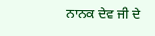ਨਾਨਕ ਦੇਵ ਜੀ ਦੇ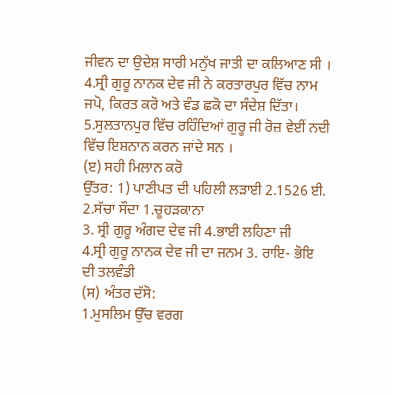ਜੀਵਨ ਦਾ ਉਦੇਸ਼ ਸਾਰੀ ਮਨੁੱਖ ਜਾਤੀ ਦਾ ਕਲਿਆਣ ਸੀ ।
4.ਸ੍ਰੀ ਗੁਰੂ ਨਾਨਕ ਦੇਵ ਜੀ ਨੇ ਕਰਤਾਰਪੁਰ ਵਿੱਚ ਨਾਮ ਜਪੋ, ਕਿਰਤ ਕਰੋ ਅਤੇ ਵੰਡ ਛਕੋ ਦਾ ਸੰਦੇਸ਼ ਦਿੱਤਾ।
5.ਸੁਲਤਾਨਪੁਰ ਵਿੱਚ ਰਹਿੰਦਿਆਂ ਗੁਰੂ ਜੀ ਰੋਜ਼ ਵੇਈਂ ਨਦੀ ਵਿੱਚ ਇਸ਼ਨਾਨ ਕਰਨ ਜਾਂਦੇ ਸਨ ।
(ੲ) ਸਹੀ ਮਿਲਾਨ ਕਰੋ
ਉੱਤਰ: 1) ਪਾਣੀਪਤ ਦੀ ਪਹਿਲੀ ਲੜਾਈ 2.1526 ਈ.
2.ਸੱਚਾ ਸੌਦਾ 1.ਚੂਹੜਕਾਨਾ
3. ਸ੍ਰੀ ਗੁਰੂ ਅੰਗਦ ਦੇਵ ਜੀ 4.ਭਾਈ ਲਹਿਣਾ ਜੀ
4.ਸ੍ਰੀ ਗੁਰੂ ਨਾਨਕ ਦੇਵ ਜੀ ਦਾ ਜਨਮ 3. ਰਾਇ- ਭੋਇ ਦੀ ਤਲਵੰਡੀ
(ਸ) ਅੰਤਰ ਦੱਸੋ:
1.ਮੁਸਲਿਮ ਉੱਚ ਵਰਗ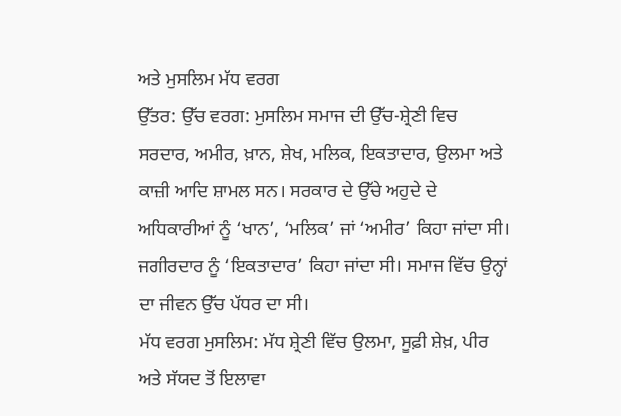ਅਤੇ ਮੁਸਲਿਮ ਮੱਧ ਵਰਗ
ਉੱਤਰ: ਉੱਚ ਵਰਗ: ਮੁਸਲਿਮ ਸਮਾਜ ਦੀ ਉੱਚ-ਸ਼੍ਰੇਣੀ ਵਿਚ ਸਰਦਾਰ, ਅਮੀਰ, ਖ਼ਾਨ, ਸ਼ੇਖ, ਮਲਿਕ, ਇਕਤਾਦਾਰ, ਉਲਮਾ ਅਤੇ ਕਾਜ਼ੀ ਆਦਿ ਸ਼ਾਮਲ ਸਨ। ਸਰਕਾਰ ਦੇ ਉੱਚੇ ਅਹੁਦੇ ਦੇ ਅਧਿਕਾਰੀਆਂ ਨੂੰ ‘ਖਾਨ’, ‘ਮਲਿਕ’ ਜਾਂ ‘ਅਮੀਰ’ ਕਿਹਾ ਜਾਂਦਾ ਸੀ। ਜਗੀਰਦਾਰ ਨੂੰ ‘ਇਕਤਾਦਾਰ’ ਕਿਹਾ ਜਾਂਦਾ ਸੀ। ਸਮਾਜ ਵਿੱਚ ਉਨ੍ਹਾਂ ਦਾ ਜੀਵਨ ਉੱਚ ਪੱਧਰ ਦਾ ਸੀ।
ਮੱਧ ਵਰਗ ਮੁਸਲਿਮ: ਮੱਧ ਸ਼੍ਰੇਣੀ ਵਿੱਚ ਉਲਮਾ, ਸੂਫ਼ੀ ਸ਼ੇਖ਼, ਪੀਰ ਅਤੇ ਸੱਯਦ ਤੋਂ ਇਲਾਵਾ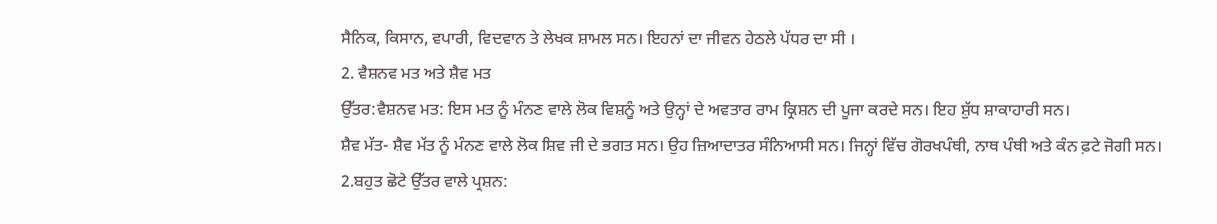ਸੈਨਿਕ, ਕਿਸਾਨ, ਵਪਾਰੀ, ਵਿਦਵਾਨ ਤੇ ਲੇਖਕ ਸ਼ਾਮਲ ਸਨ। ਇਹਨਾਂ ਦਾ ਜੀਵਨ ਹੇਠਲੇ ਪੱਧਰ ਦਾ ਸੀ ।
2. ਵੈਸ਼ਨਵ ਮਤ ਅਤੇ ਸ਼ੈਵ ਮਤ
ਉੱਤਰ:ਵੈਸ਼ਨਵ ਮਤ: ਇਸ ਮਤ ਨੂੰ ਮੰਨਣ ਵਾਲੇ ਲੋਕ ਵਿਸ਼ਨੂੰ ਅਤੇ ਉਨ੍ਹਾਂ ਦੇ ਅਵਤਾਰ ਰਾਮ ਕ੍ਰਿਸ਼ਨ ਦੀ ਪੂਜਾ ਕਰਦੇ ਸਨ। ਇਹ ਸ਼ੁੱਧ ਸ਼ਾਕਾਹਾਰੀ ਸਨ।
ਸ਼ੈਵ ਮੱਤ- ਸ਼ੈਵ ਮੱਤ ਨੂੰ ਮੰਨਣ ਵਾਲੇ ਲੋਕ ਸ਼ਿਵ ਜੀ ਦੇ ਭਗਤ ਸਨ। ਉਹ ਜ਼ਿਆਦਾਤਰ ਸੰਨਿਆਸੀ ਸਨ। ਜਿਨ੍ਹਾਂ ਵਿੱਚ ਗੋਰਖਪੰਥੀ, ਨਾਥ ਪੰਥੀ ਅਤੇ ਕੰਨ ਫ਼ਟੇ ਜੋਗੀ ਸਨ।
2.ਬਹੁਤ ਛੋਟੇ ਉੱਤਰ ਵਾਲੇ ਪ੍ਰਸ਼ਨ: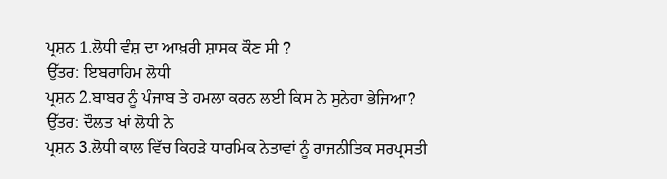ਪ੍ਰਸ਼ਨ 1.ਲੋਧੀ ਵੰਸ਼ ਦਾ ਆਖ਼ਰੀ ਸ਼ਾਸਕ ਕੌਣ ਸੀ ?
ਉੱਤਰ: ਇਬਰਾਹਿਮ ਲੋਧੀ
ਪ੍ਰਸ਼ਨ 2.ਬਾਬਰ ਨੂੰ ਪੰਜਾਬ ਤੇ ਹਮਲਾ ਕਰਨ ਲਈ ਕਿਸ ਨੇ ਸੁਨੇਹਾ ਭੇਜਿਆ?
ਉੱਤਰ: ਦੌਲਤ ਖਾਂ ਲੋਧੀ ਨੇ
ਪ੍ਰਸ਼ਨ 3.ਲੋਧੀ ਕਾਲ ਵਿੱਚ ਕਿਹੜੇ ਧਾਰਮਿਕ ਨੇਤਾਵਾਂ ਨੂੰ ਰਾਜਨੀਤਿਕ ਸਰਪ੍ਰਸਤੀ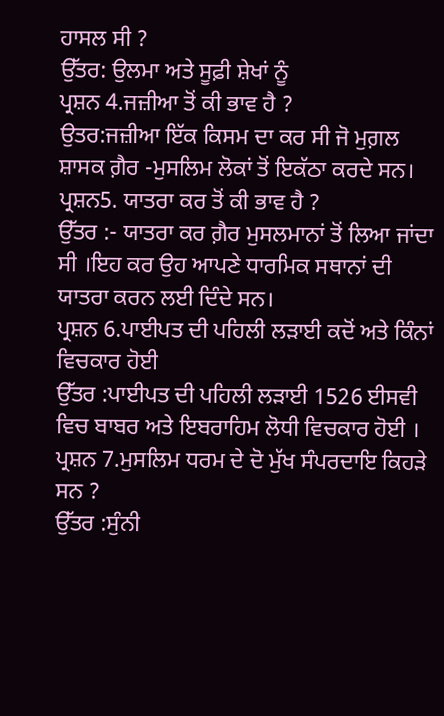ਹਾਸਲ ਸੀ ?
ਉੱਤਰ: ਉਲਮਾ ਅਤੇ ਸੂਫ਼ੀ ਸ਼ੇਖਾਂ ਨੂੰ
ਪ੍ਰਸ਼ਨ 4.ਜਜ਼ੀਆ ਤੋਂ ਕੀ ਭਾਵ ਹੈ ?
ਉਤਰ:ਜਜ਼ੀਆ ਇੱਕ ਕਿਸਮ ਦਾ ਕਰ ਸੀ ਜੋ ਮੁਗ਼ਲ ਸ਼ਾਸਕ ਗ਼ੈਰ -ਮੁਸਲਿਮ ਲੋਕਾਂ ਤੋਂ ਇਕੱਠਾ ਕਰਦੇ ਸਨ।
ਪ੍ਰਸ਼ਨ5. ਯਾਤਰਾ ਕਰ ਤੋਂ ਕੀ ਭਾਵ ਹੈ ?
ਉੱਤਰ :- ਯਾਤਰਾ ਕਰ ਗ਼ੈਰ ਮੁਸਲਮਾਨਾਂ ਤੋਂ ਲਿਆ ਜਾਂਦਾ ਸੀ ।ਇਹ ਕਰ ਉਹ ਆਪਣੇ ਧਾਰਮਿਕ ਸਥਾਨਾਂ ਦੀ ਯਾਤਰਾ ਕਰਨ ਲਈ ਦਿੰਦੇ ਸਨ।
ਪ੍ਰਸ਼ਨ 6.ਪਾਈਪਤ ਦੀ ਪਹਿਲੀ ਲੜਾਈ ਕਦੋਂ ਅਤੇ ਕਿੰਨਾਂ ਵਿਚਕਾਰ ਹੋਈ
ਉੱਤਰ :ਪਾਈਪਤ ਦੀ ਪਹਿਲੀ ਲੜਾਈ 1526 ਈਸਵੀ ਵਿਚ ਬਾਬਰ ਅਤੇ ਇਬਰਾਹਿਮ ਲੋਧੀ ਵਿਚਕਾਰ ਹੋਈ ।
ਪ੍ਰਸ਼ਨ 7.ਮੁਸਲਿਮ ਧਰਮ ਦੇ ਦੋ ਮੁੱਖ ਸੰਪਰਦਾਇ ਕਿਹੜੇ ਸਨ ?
ਉੱਤਰ :ਸੁੰਨੀ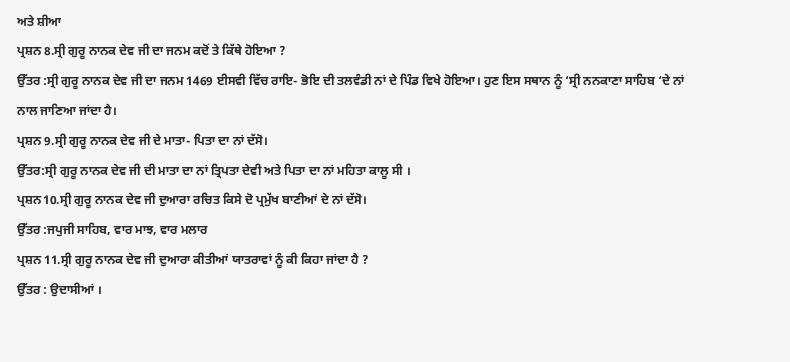ਅਤੇ ਸ਼ੀਆ
ਪ੍ਰਸ਼ਨ 8.ਸ੍ਰੀ ਗੁਰੂ ਨਾਨਕ ਦੇਵ ਜੀ ਦਾ ਜਨਮ ਕਦੋਂ ਤੇ ਕਿੱਥੇ ਹੋਇਆ ?
ਉੱਤਰ :ਸ੍ਰੀ ਗੁਰੂ ਨਾਨਕ ਦੇਵ ਜੀ ਦਾ ਜਨਮ 1469 ਈਸਵੀ ਵਿੱਚ ਰਾਇ- ਭੋਇ ਦੀ ਤਲਵੰਡੀ ਨਾਂ ਦੇ ਪਿੰਡ ਵਿਖੇ ਹੋਇਆ। ਹੁਣ ਇਸ ਸਥਾਨ ਨੂੰ ‘ਸ੍ਰੀ ਨਨਕਾਣਾ ਸਾਹਿਬ ‘ਦੇ ਨਾਂ ਨਾਲ ਜਾਣਿਆ ਜਾਂਦਾ ਹੈ।
ਪ੍ਰਸ਼ਨ 9.ਸ੍ਰੀ ਗੁਰੂ ਨਾਨਕ ਦੇਵ ਜੀ ਦੇ ਮਾਤਾ- ਪਿਤਾ ਦਾ ਨਾਂ ਦੱਸੋ।
ਉੱਤਰ:ਸ੍ਰੀ ਗੁਰੂ ਨਾਨਕ ਦੇਵ ਜੀ ਦੀ ਮਾਤਾ ਦਾ ਨਾਂ ਤ੍ਰਿਪਤਾ ਦੇਵੀ ਅਤੇ ਪਿਤਾ ਦਾ ਨਾਂ ਮਹਿਤਾ ਕਾਲੂ ਸੀ ।
ਪ੍ਰਸ਼ਨ10.ਸ੍ਰੀ ਗੁਰੂ ਨਾਨਕ ਦੇਵ ਜੀ ਦੁਆਰਾ ਰਚਿਤ ਕਿਸੇ ਦੋ ਪ੍ਰਮੁੱਖ ਬਾਣੀਆਂ ਦੇ ਨਾਂ ਦੱਸੋ।
ਉੱਤਰ :ਜਪੁਜੀ ਸਾਹਿਬ, ਵਾਰ ਮਾਝ, ਵਾਰ ਮਲਾਰ
ਪ੍ਰਸ਼ਨ 11.ਸ੍ਰੀ ਗੁਰੂ ਨਾਨਕ ਦੇਵ ਜੀ ਦੁਆਰਾ ਕੀਤੀਆਂ ਯਾਤਰਾਵਾਂ ਨੂੰ ਕੀ ਕਿਹਾ ਜਾਂਦਾ ਹੈ ?
ਉੱਤਰ : ਉਦਾਸੀਆਂ ।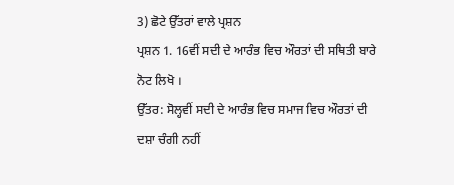3) ਛੋਟੇ ਉੱਤਰਾਂ ਵਾਲੇ ਪ੍ਰਸ਼ਨ
ਪ੍ਰਸ਼ਨ 1. 16ਵੀਂ ਸਦੀ ਦੇ ਆਰੰਭ ਵਿਚ ਔਰਤਾਂ ਦੀ ਸਥਿਤੀ ਬਾਰੇ ਨੋਟ ਲਿਖੋ ।
ਉੱਤਰ: ਸੋਲ੍ਹਵੀਂ ਸਦੀ ਦੇ ਆਰੰਭ ਵਿਚ ਸਮਾਜ ਵਿਚ ਔਰਤਾਂ ਦੀ ਦਸ਼ਾ ਚੰਗੀ ਨਹੀਂ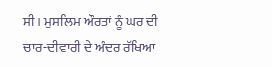ਸੀ। ਮੁਸਲਿਮ ਔਰਤਾਂ ਨੂੰ ਘਰ ਦੀ ਚਾਰ-ਦੀਵਾਰੀ ਦੇ ਅੰਦਰ ਰੱਖਿਆ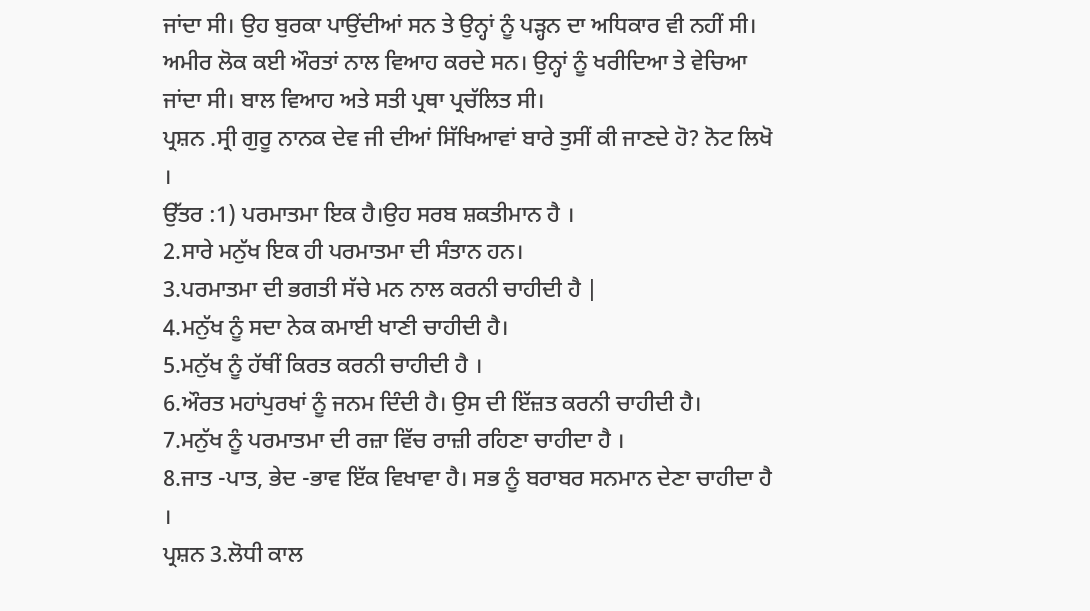ਜਾਂਦਾ ਸੀ। ਉਹ ਬੁਰਕਾ ਪਾਉਂਦੀਆਂ ਸਨ ਤੇ ਉਨ੍ਹਾਂ ਨੂੰ ਪੜ੍ਹਨ ਦਾ ਅਧਿਕਾਰ ਵੀ ਨਹੀਂ ਸੀ। ਅਮੀਰ ਲੋਕ ਕਈ ਔਰਤਾਂ ਨਾਲ ਵਿਆਹ ਕਰਦੇ ਸਨ। ਉਨ੍ਹਾਂ ਨੂੰ ਖਰੀਦਿਆ ਤੇ ਵੇਚਿਆ ਜਾਂਦਾ ਸੀ। ਬਾਲ ਵਿਆਹ ਅਤੇ ਸਤੀ ਪ੍ਰਥਾ ਪ੍ਰਚੱਲਿਤ ਸੀ।
ਪ੍ਰਸ਼ਨ .ਸ੍ਰੀ ਗੁਰੂ ਨਾਨਕ ਦੇਵ ਜੀ ਦੀਆਂ ਸਿੱਖਿਆਵਾਂ ਬਾਰੇ ਤੁਸੀਂ ਕੀ ਜਾਣਦੇ ਹੋ? ਨੋਟ ਲਿਖੋ ।
ਉੱਤਰ :1) ਪਰਮਾਤਮਾ ਇਕ ਹੈ।ਉਹ ਸਰਬ ਸ਼ਕਤੀਮਾਨ ਹੈ ।
2.ਸਾਰੇ ਮਨੁੱਖ ਇਕ ਹੀ ਪਰਮਾਤਮਾ ਦੀ ਸੰਤਾਨ ਹਨ।
3.ਪਰਮਾਤਮਾ ਦੀ ਭਗਤੀ ਸੱਚੇ ਮਨ ਨਾਲ ਕਰਨੀ ਚਾਹੀਦੀ ਹੈ |
4.ਮਨੁੱਖ ਨੂੰ ਸਦਾ ਨੇਕ ਕਮਾਈ ਖਾਣੀ ਚਾਹੀਦੀ ਹੈ।
5.ਮਨੁੱਖ ਨੂੰ ਹੱਥੀਂ ਕਿਰਤ ਕਰਨੀ ਚਾਹੀਦੀ ਹੈ ।
6.ਔਰਤ ਮਹਾਂਪੁਰਖਾਂ ਨੂੰ ਜਨਮ ਦਿੰਦੀ ਹੈ। ਉਸ ਦੀ ਇੱਜ਼ਤ ਕਰਨੀ ਚਾਹੀਦੀ ਹੈ।
7.ਮਨੁੱਖ ਨੂੰ ਪਰਮਾਤਮਾ ਦੀ ਰਜ਼ਾ ਵਿੱਚ ਰਾਜ਼ੀ ਰਹਿਣਾ ਚਾਹੀਦਾ ਹੈ ।
8.ਜਾਤ -ਪਾਤ, ਭੇਦ -ਭਾਵ ਇੱਕ ਵਿਖਾਵਾ ਹੈ। ਸਭ ਨੂੰ ਬਰਾਬਰ ਸਨਮਾਨ ਦੇਣਾ ਚਾਹੀਦਾ ਹੈ ।
ਪ੍ਰਸ਼ਨ 3.ਲੋਧੀ ਕਾਲ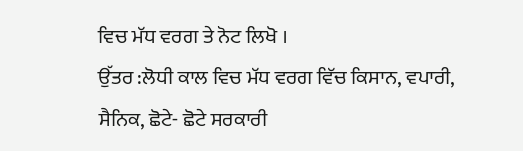ਵਿਚ ਮੱਧ ਵਰਗ ਤੇ ਨੋਟ ਲਿਖੋ ।
ਉੱਤਰ :ਲੋਧੀ ਕਾਲ ਵਿਚ ਮੱਧ ਵਰਗ ਵਿੱਚ ਕਿਸਾਨ, ਵਪਾਰੀ, ਸੈਨਿਕ, ਛੋਟੇ- ਛੋਟੇ ਸਰਕਾਰੀ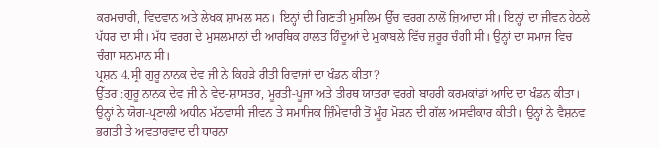ਕਰਮਚਾਰੀ, ਵਿਦਵਾਨ ਅਤੇ ਲੇਖਕ ਸ਼ਾਮਲ ਸਨ। ਇਨ੍ਹਾਂ ਦੀ ਗਿਣਤੀ ਮੁਸਲਿਮ ਉੱਚ ਵਰਗ ਨਾਲੋਂ ਜ਼ਿਆਦਾ ਸੀ। ਇਨ੍ਹਾਂ ਦਾ ਜੀਵਨ ਹੇਠਲੇ ਪੱਧਰ ਦਾ ਸੀ। ਮੱਧ ਵਰਗ ਦੇ ਮੁਸਲਮਾਨਾਂ ਦੀ ਆਰਥਿਕ ਹਾਲਤ ਹਿੰਦੂਆਂ ਦੇ ਮੁਕਾਬਲੇ ਵਿੱਚ ਜ਼ਰੂਰ ਚੰਗੀ ਸੀ। ਉਨ੍ਹਾਂ ਦਾ ਸਮਾਜ ਵਿਚ ਚੰਗਾ ਸਨਮਾਨ ਸੀ।
ਪ੍ਰਸ਼ਨ 4.ਸ੍ਰੀ ਗੁਰੂ ਨਾਨਕ ਦੇਵ ਜੀ ਨੇ ਕਿਹੜੇ ਰੀਤੀ ਰਿਵਾਜਾਂ ਦਾ ਖੰਡਨ ਕੀਤਾ?
ਉੱਤਰ :ਗੁਰੂ ਨਾਨਕ ਦੇਵ ਜੀ ਨੇ ਵੇਦ-ਸ਼ਾਸਤਰ, ਮੂਰਤੀ-ਪੂਜਾ ਅਤੇ ਤੀਰਥ ਯਾਤਰਾ ਵਰਗੇ ਬਾਹਰੀ ਕਰਮਕਾਂਡਾਂ ਆਦਿ ਦਾ ਖੰਡਨ ਕੀਤਾ। ਉਨ੍ਹਾਂ ਨੇ ਯੋਗ-ਪ੍ਰਣਾਲੀ ਅਧੀਨ ਮੱਠਵਾਸੀ ਜੀਵਨ ਤੇ ਸਮਾਜਿਕ ਜ਼ਿੰਮੇਵਾਰੀ ਤੋਂ ਮੂੰਹ ਮੋੜਨ ਦੀ ਗੱਲ ਅਸਵੀਕਾਰ ਕੀਤੀ। ਉਨ੍ਹਾਂ ਨੇ ਵੈਸ਼ਨਵ ਭਗਤੀ ਤੇ ਅਵਤਾਰਵਾਦ ਦੀ ਧਾਰਨਾ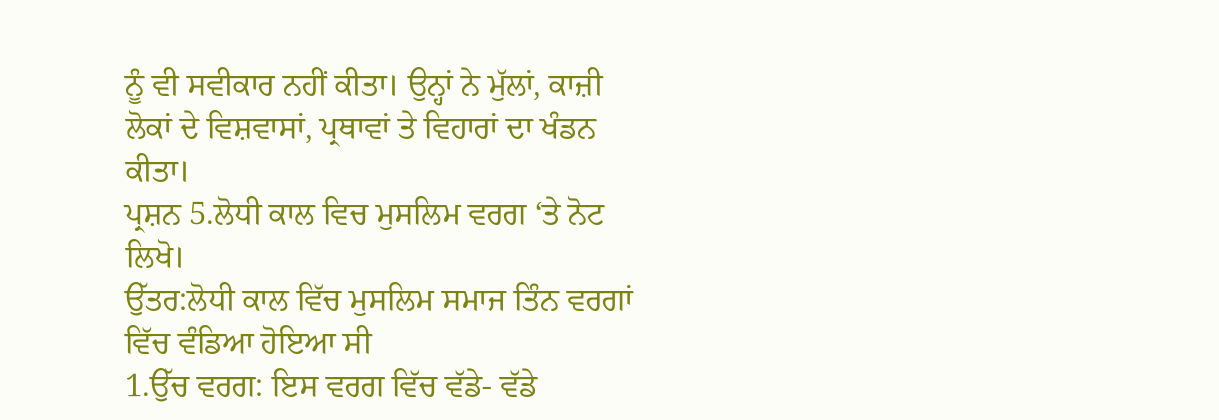ਨੂੰ ਵੀ ਸਵੀਕਾਰ ਨਹੀਂ ਕੀਤਾ। ਉਨ੍ਹਾਂ ਨੇ ਮੁੱਲਾਂ, ਕਾਜ਼ੀ ਲੋਕਾਂ ਦੇ ਵਿਸ਼ਵਾਸਾਂ, ਪ੍ਰਥਾਵਾਂ ਤੇ ਵਿਹਾਰਾਂ ਦਾ ਖੰਡਨ ਕੀਤਾ।
ਪ੍ਰਸ਼ਨ 5.ਲੋਧੀ ਕਾਲ ਵਿਚ ਮੁਸਲਿਮ ਵਰਗ ‘ਤੇ ਨੋਟ ਲਿਖੋ।
ਉੱਤਰ:ਲੋਧੀ ਕਾਲ ਵਿੱਚ ਮੁਸਲਿਮ ਸਮਾਜ ਤਿੰਨ ਵਰਗਾਂ ਵਿੱਚ ਵੰਡਿਆ ਹੋਇਆ ਸੀ
1.ਉੱਚ ਵਰਗ: ਇਸ ਵਰਗ ਵਿੱਚ ਵੱਡੇ- ਵੱਡੇ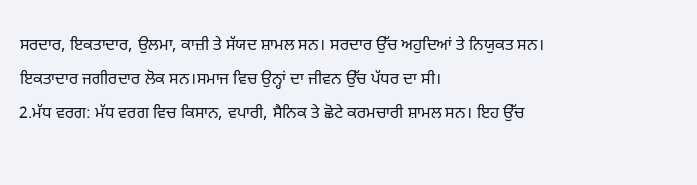ਸਰਦਾਰ, ਇਕਤਾਦਾਰ, ਉਲਮਾ, ਕਾਜ਼ੀ ਤੇ ਸੱਯਦ ਸ਼ਾਮਲ ਸਨ। ਸਰਦਾਰ ਉੱਚ ਅਹੁਦਿਆਂ ਤੇ ਨਿਯੁਕਤ ਸਨ। ਇਕਤਾਦਾਰ ਜਗੀਰਦਾਰ ਲੋਕ ਸਨ।ਸਮਾਜ ਵਿਚ ਉਨ੍ਹਾਂ ਦਾ ਜੀਵਨ ਉੱਚ ਪੱਧਰ ਦਾ ਸੀ।
2.ਮੱਧ ਵਰਗ: ਮੱਧ ਵਰਗ ਵਿਚ ਕਿਸਾਨ, ਵਪਾਰੀ, ਸੈਨਿਕ ਤੇ ਛੋਟੇ ਕਰਮਚਾਰੀ ਸ਼ਾਮਲ ਸਨ। ਇਹ ਉੱਚ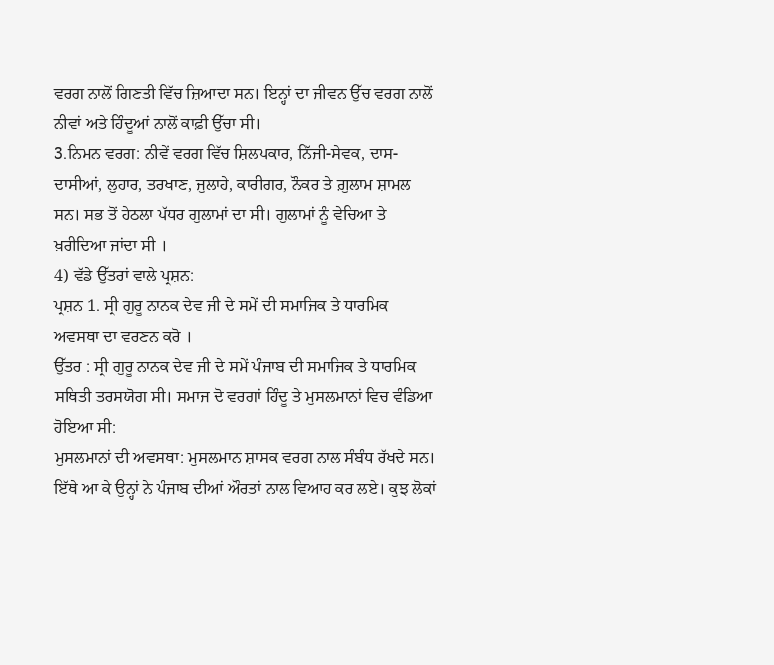ਵਰਗ ਨਾਲੋਂ ਗਿਣਤੀ ਵਿੱਚ ਜ਼ਿਆਦਾ ਸਨ। ਇਨ੍ਹਾਂ ਦਾ ਜੀਵਨ ਉੱਚ ਵਰਗ ਨਾਲੋਂ ਨੀਵਾਂ ਅਤੇ ਹਿੰਦੂਆਂ ਨਾਲੋਂ ਕਾਫ਼ੀ ਉੱਚਾ ਸੀ।
3.ਨਿਮਨ ਵਰਗ: ਨੀਵੇਂ ਵਰਗ ਵਿੱਚ ਸ਼ਿਲਪਕਾਰ, ਨਿੱਜੀ-ਸੇਵਕ, ਦਾਸ- ਦਾਸੀਆਂ, ਲੁਹਾਰ, ਤਰਖਾਣ, ਜੁਲਾਹੇ, ਕਾਰੀਗਰ, ਨੌਕਰ ਤੇ ਗ਼ੁਲਾਮ ਸ਼ਾਮਲ ਸਨ। ਸਭ ਤੋਂ ਹੇਠਲਾ ਪੱਧਰ ਗੁਲਾਮਾਂ ਦਾ ਸੀ। ਗੁਲਾਮਾਂ ਨੂੰ ਵੇਚਿਆ ਤੇ ਖ਼ਰੀਦਿਆ ਜਾਂਦਾ ਸੀ ।
4) ਵੱਡੇ ਉੱਤਰਾਂ ਵਾਲੇ ਪ੍ਰਸ਼ਨ:
ਪ੍ਰਸ਼ਨ 1. ਸ੍ਰੀ ਗੁਰੂ ਨਾਨਕ ਦੇਵ ਜੀ ਦੇ ਸਮੇਂ ਦੀ ਸਮਾਜਿਕ ਤੇ ਧਾਰਮਿਕ ਅਵਸਥਾ ਦਾ ਵਰਣਨ ਕਰੋ ।
ਉੱਤਰ : ਸ੍ਰੀ ਗੁਰੂ ਨਾਨਕ ਦੇਵ ਜੀ ਦੇ ਸਮੇਂ ਪੰਜਾਬ ਦੀ ਸਮਾਜਿਕ ਤੇ ਧਾਰਮਿਕ ਸਥਿਤੀ ਤਰਸਯੋਗ ਸੀ। ਸਮਾਜ ਦੋ ਵਰਗਾਂ ਹਿੰਦੂ ਤੇ ਮੁਸਲਮਾਨਾਂ ਵਿਚ ਵੰਡਿਆ ਹੋਇਆ ਸੀ:
ਮੁਸਲਮਾਨਾਂ ਦੀ ਅਵਸਥਾ: ਮੁਸਲਮਾਨ ਸ਼ਾਸਕ ਵਰਗ ਨਾਲ ਸੰਬੰਧ ਰੱਖਦੇ ਸਨ। ਇੱਥੇ ਆ ਕੇ ਉਨ੍ਹਾਂ ਨੇ ਪੰਜਾਬ ਦੀਆਂ ਔਰਤਾਂ ਨਾਲ ਵਿਆਹ ਕਰ ਲਏ। ਕੁਝ ਲੋਕਾਂ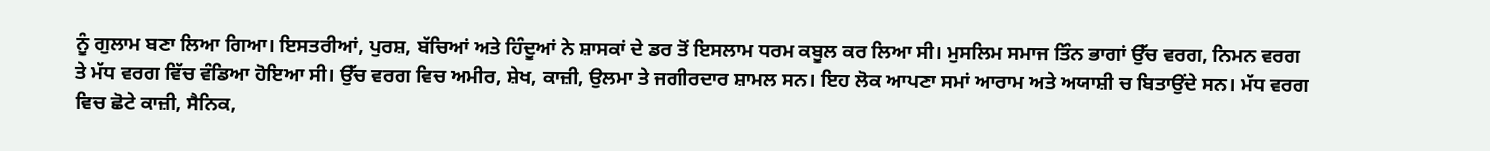ਨੂੰ ਗੁਲਾਮ ਬਣਾ ਲਿਆ ਗਿਆ। ਇਸਤਰੀਆਂ, ਪੁਰਸ਼, ਬੱਚਿਆਂ ਅਤੇ ਹਿੰਦੂਆਂ ਨੇ ਸ਼ਾਸਕਾਂ ਦੇ ਡਰ ਤੋਂ ਇਸਲਾਮ ਧਰਮ ਕਬੂਲ ਕਰ ਲਿਆ ਸੀ। ਮੁਸਲਿਮ ਸਮਾਜ ਤਿੰਨ ਭਾਗਾਂ ਉੱਚ ਵਰਗ, ਨਿਮਨ ਵਰਗ ਤੇ ਮੱਧ ਵਰਗ ਵਿੱਚ ਵੰਡਿਆ ਹੋਇਆ ਸੀ। ਉੱਚ ਵਰਗ ਵਿਚ ਅਮੀਰ, ਸ਼ੇਖ, ਕਾਜ਼ੀ, ਉਲਮਾ ਤੇ ਜਗੀਰਦਾਰ ਸ਼ਾਮਲ ਸਨ। ਇਹ ਲੋਕ ਆਪਣਾ ਸਮਾਂ ਆਰਾਮ ਅਤੇ ਅਯਾਸ਼ੀ ਚ ਬਿਤਾਉਂਦੇ ਸਨ। ਮੱਧ ਵਰਗ ਵਿਚ ਛੋਟੇ ਕਾਜ਼ੀ, ਸੈਨਿਕ,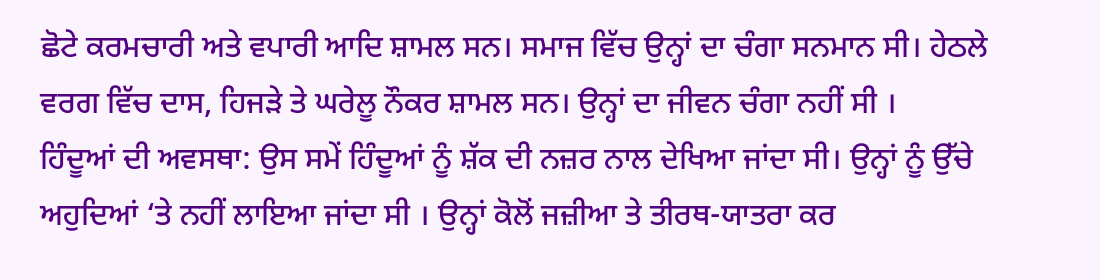ਛੋਟੇ ਕਰਮਚਾਰੀ ਅਤੇ ਵਪਾਰੀ ਆਦਿ ਸ਼ਾਮਲ ਸਨ। ਸਮਾਜ ਵਿੱਚ ਉਨ੍ਹਾਂ ਦਾ ਚੰਗਾ ਸਨਮਾਨ ਸੀ। ਹੇਠਲੇ ਵਰਗ ਵਿੱਚ ਦਾਸ, ਹਿਜੜੇ ਤੇ ਘਰੇਲੂ ਨੌਕਰ ਸ਼ਾਮਲ ਸਨ। ਉਨ੍ਹਾਂ ਦਾ ਜੀਵਨ ਚੰਗਾ ਨਹੀਂ ਸੀ ।
ਹਿੰਦੂਆਂ ਦੀ ਅਵਸਥਾ: ਉਸ ਸਮੇਂ ਹਿੰਦੂਆਂ ਨੂੰ ਸ਼ੱਕ ਦੀ ਨਜ਼ਰ ਨਾਲ ਦੇਖਿਆ ਜਾਂਦਾ ਸੀ। ਉਨ੍ਹਾਂ ਨੂੰ ਉੱਚੇ ਅਹੁਦਿਆਂ ‘ਤੇ ਨਹੀਂ ਲਾਇਆ ਜਾਂਦਾ ਸੀ । ਉਨ੍ਹਾਂ ਕੋਲੋਂ ਜਜ਼ੀਆ ਤੇ ਤੀਰਥ-ਯਾਤਰਾ ਕਰ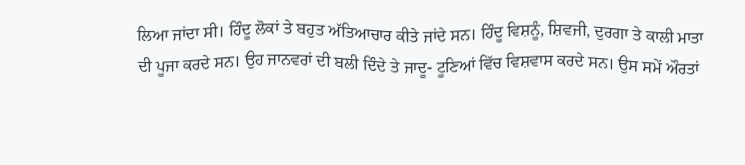ਲਿਆ ਜਾਂਦਾ ਸੀ। ਹਿੰਦੂ ਲੋਕਾਂ ਤੇ ਬਹੁਤ ਅੱਤਿਆਚਾਰ ਕੀਤੇ ਜਾਂਦੇ ਸਨ। ਹਿੰਦੂ ਵਿਸ਼ਨੂੰ, ਸ਼ਿਵਜੀ, ਦੁਰਗਾ ਤੇ ਕਾਲੀ ਮਾਤਾ ਦੀ ਪੂਜਾ ਕਰਦੇ ਸਨ। ਉਹ ਜਾਨਵਰਾਂ ਦੀ ਬਲੀ ਦਿੰਦੇ ਤੇ ਜਾਦੂ- ਟੂਣਿਆਂ ਵਿੱਚ ਵਿਸ਼ਵਾਸ ਕਰਦੇ ਸਨ। ਉਸ ਸਮੇਂ ਔਰਤਾਂ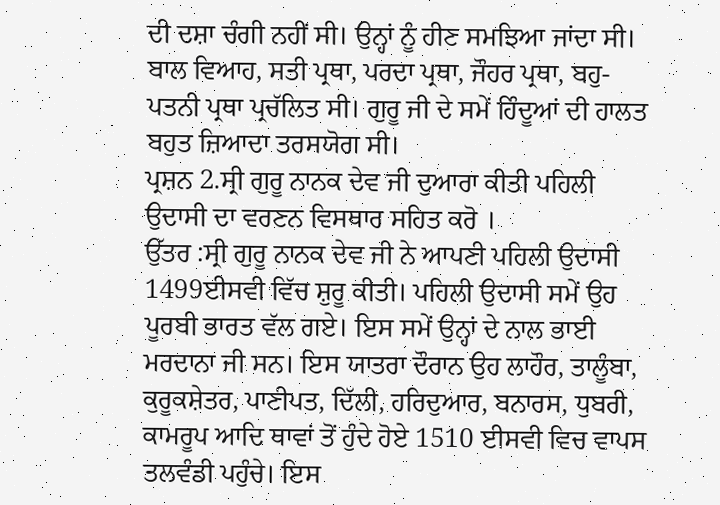ਦੀ ਦਸ਼ਾ ਚੰਗੀ ਨਹੀਂ ਸੀ। ਉਨ੍ਹਾਂ ਨੂੰ ਹੀਣ ਸਮਝਿਆ ਜਾਂਦਾ ਸੀ। ਬਾਲ ਵਿਆਹ, ਸਤੀ ਪ੍ਰਥਾ, ਪਰਦਾ ਪ੍ਰਥਾ, ਜੌਹਰ ਪ੍ਰਥਾ, ਬਹੁ-ਪਤਨੀ ਪ੍ਰਥਾ ਪ੍ਰਚੱਲਿਤ ਸੀ। ਗੁਰੂ ਜੀ ਦੇ ਸਮੇਂ ਹਿੰਦੂਆਂ ਦੀ ਹਾਲਤ ਬਹੁਤ ਜ਼ਿਆਦਾ ਤਰਸਯੋਗ ਸੀ।
ਪ੍ਰਸ਼ਨ 2.ਸ੍ਰੀ ਗੁਰੂ ਨਾਨਕ ਦੇਵ ਜੀ ਦੁਆਰਾ ਕੀਤੀ ਪਹਿਲੀ ਉਦਾਸੀ ਦਾ ਵਰਣਨ ਵਿਸਥਾਰ ਸਹਿਤ ਕਰੋ ।
ਉੱਤਰ :ਸ੍ਰੀ ਗੁਰੂ ਨਾਨਕ ਦੇਵ ਜੀ ਨੇ ਆਪਣੀ ਪਹਿਲੀ ਉਦਾਸੀ 1499ਈਸਵੀ ਵਿੱਚ ਸ਼ੁਰੂ ਕੀਤੀ। ਪਹਿਲੀ ਉਦਾਸੀ ਸਮੇਂ ਉਹ ਪੂਰਬੀ ਭਾਰਤ ਵੱਲ ਗਏ। ਇਸ ਸਮੇਂ ਉਨ੍ਹਾਂ ਦੇ ਨਾਲ ਭਾਈ ਮਰਦਾਨਾ ਜੀ ਸਨ। ਇਸ ਯਾਤਰਾ ਦੌਰਾਨ ਉਹ ਲਾਹੌਰ, ਤਾਲੂੰਬਾ, ਕੁਰੂਕਸ਼ੇਤਰ, ਪਾਣੀਪਤ, ਦਿੱਲੀ, ਹਰਿਦੁਆਰ, ਬਨਾਰਸ, ਧੁਬਰੀ, ਕਾਮਰੂਪ ਆਦਿ ਥਾਵਾਂ ਤੋਂ ਹੁੰਦੇ ਹੋਏ 1510 ਈਸਵੀ ਵਿਚ ਵਾਪਸ ਤਲਵੰਡੀ ਪਹੁੰਚੇ। ਇਸ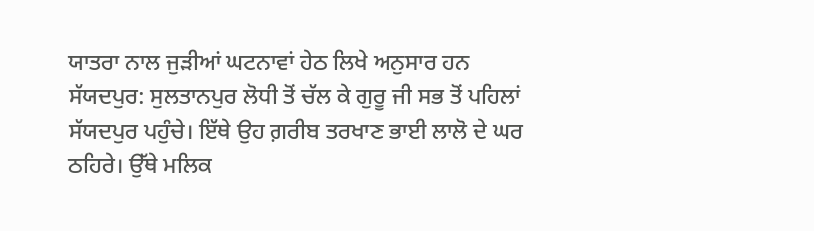ਯਾਤਰਾ ਨਾਲ ਜੁੜੀਆਂ ਘਟਨਾਵਾਂ ਹੇਠ ਲਿਖੇ ਅਨੁਸਾਰ ਹਨ
ਸੱਯਦਪੁਰ: ਸੁਲਤਾਨਪੁਰ ਲੋਧੀ ਤੋਂ ਚੱਲ ਕੇ ਗੁਰੂ ਜੀ ਸਭ ਤੋਂ ਪਹਿਲਾਂ ਸੱਯਦਪੁਰ ਪਹੁੰਚੇ। ਇੱਥੇ ਉਹ ਗ਼ਰੀਬ ਤਰਖਾਣ ਭਾਈ ਲਾਲੋ ਦੇ ਘਰ ਠਹਿਰੇ। ਉੱਥੇ ਮਲਿਕ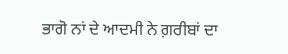ਭਾਗੋ ਨਾਂ ਦੇ ਆਦਮੀ ਨੇ ਗ਼ਰੀਬਾਂ ਦਾ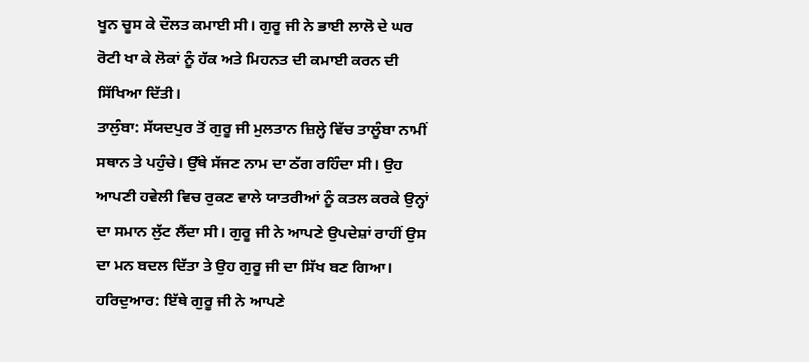ਖੂਨ ਚੂਸ ਕੇ ਦੌਲਤ ਕਮਾਈ ਸੀ। ਗੁਰੂ ਜੀ ਨੇ ਭਾਈ ਲਾਲੋ ਦੇ ਘਰ ਰੋਟੀ ਖਾ ਕੇ ਲੋਕਾਂ ਨੂੰ ਹੱਕ ਅਤੇ ਮਿਹਨਤ ਦੀ ਕਮਾਈ ਕਰਨ ਦੀ ਸਿੱਖਿਆ ਦਿੱਤੀ।
ਤਾਲੁੰਬਾ: ਸੱਯਦਪੁਰ ਤੋਂ ਗੁਰੂ ਜੀ ਮੁਲਤਾਨ ਜ਼ਿਲ੍ਹੇ ਵਿੱਚ ਤਾਲੂੰਬਾ ਨਾਮੀਂ ਸਥਾਨ ਤੇ ਪਹੁੰਚੇ। ਉੱਥੇ ਸੱਜਣ ਨਾਮ ਦਾ ਠੱਗ ਰਹਿੰਦਾ ਸੀ। ਉਹ ਆਪਣੀ ਹਵੇਲੀ ਵਿਚ ਰੁਕਣ ਵਾਲੇ ਯਾਤਰੀਆਂ ਨੂੰ ਕਤਲ ਕਰਕੇ ਉਨ੍ਹਾਂ ਦਾ ਸਮਾਨ ਲੁੱਟ ਲੈਂਦਾ ਸੀ। ਗੁਰੂ ਜੀ ਨੇ ਆਪਣੇ ਉਪਦੇਸ਼ਾਂ ਰਾਹੀਂ ਉਸ ਦਾ ਮਨ ਬਦਲ ਦਿੱਤਾ ਤੇ ਉਹ ਗੁਰੂ ਜੀ ਦਾ ਸਿੱਖ ਬਣ ਗਿਆ।
ਹਰਿਦੁਆਰ: ਇੱਥੇ ਗੁਰੂ ਜੀ ਨੇ ਆਪਣੇ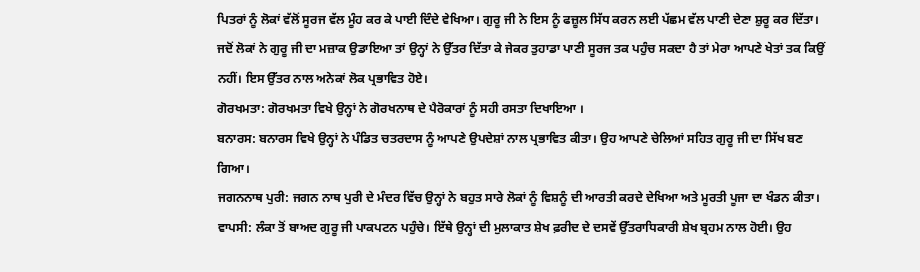ਪਿਤਰਾਂ ਨੂੰ ਲੋਕਾਂ ਵੱਲੋਂ ਸੂਰਜ ਵੱਲ ਮੂੰਹ ਕਰ ਕੇ ਪਾਈ ਦਿੰਦੇ ਵੇਖਿਆ। ਗੁਰੂ ਜੀ ਨੇ ਇਸ ਨੂੰ ਫਜ਼ੂਲ ਸਿੱਧ ਕਰਨ ਲਈ ਪੱਛਮ ਵੱਲ ਪਾਣੀ ਦੇਣਾ ਸ਼ੁਰੂ ਕਰ ਦਿੱਤਾ। ਜਦੋਂ ਲੋਕਾਂ ਨੇ ਗੁਰੂ ਜੀ ਦਾ ਮਜ਼ਾਕ ਉਡਾਇਆ ਤਾਂ ਉਨ੍ਹਾਂ ਨੇ ਉੱਤਰ ਦਿੱਤਾ ਕੇ ਜੇਕਰ ਤੁਹਾਡਾ ਪਾਣੀ ਸੂਰਜ ਤਕ ਪਹੁੰਚ ਸਕਦਾ ਹੈ ਤਾਂ ਮੇਰਾ ਆਪਣੇ ਖੇਤਾਂ ਤਕ ਕਿਉਂ ਨਹੀਂ। ਇਸ ਉੱਤਰ ਨਾਲ ਅਨੇਕਾਂ ਲੋਕ ਪ੍ਰਭਾਵਿਤ ਹੋਏ।
ਗੋਰਖਮਤਾ: ਗੋਰਖਮਤਾ ਵਿਖੇ ਉਨ੍ਹਾਂ ਨੇ ਗੋਰਖਨਾਥ ਦੇ ਪੈਰੋਕਾਰਾਂ ਨੂੰ ਸਹੀ ਰਸਤਾ ਦਿਖਾਇਆ ।
ਬਨਾਰਸ: ਬਨਾਰਸ ਵਿਖੇ ਉਨ੍ਹਾਂ ਨੇ ਪੰਡਿਤ ਚਤਰਦਾਸ ਨੂੰ ਆਪਣੇ ਉਪਦੇਸ਼ਾਂ ਨਾਲ ਪ੍ਰਭਾਵਿਤ ਕੀਤਾ। ਉਹ ਆਪਣੇ ਚੇਲਿਆਂ ਸਹਿਤ ਗੁਰੂ ਜੀ ਦਾ ਸਿੱਖ ਬਣ ਗਿਆ।
ਜਗਨਨਾਥ ਪੁਰੀ: ਜਗਨ ਨਾਥ ਪੁਰੀ ਦੇ ਮੰਦਰ ਵਿੱਚ ਉਨ੍ਹਾਂ ਨੇ ਬਹੁਤ ਸਾਰੇ ਲੋਕਾਂ ਨੂੰ ਵਿਸ਼ਨੂੰ ਦੀ ਆਰਤੀ ਕਰਦੇ ਦੇਖਿਆ ਅਤੇ ਮੂਰਤੀ ਪੂਜਾ ਦਾ ਖੰਡਨ ਕੀਤਾ।
ਵਾਪਸੀ: ਲੰਕਾ ਤੋਂ ਬਾਅਦ ਗੁਰੂ ਜੀ ਪਾਕਪਟਨ ਪਹੁੰਚੇ। ਇੱਥੇ ਉਨ੍ਹਾਂ ਦੀ ਮੁਲਾਕਾਤ ਸ਼ੇਖ ਫ਼ਰੀਦ ਦੇ ਦਸਵੇਂ ਉੱਤਰਾਧਿਕਾਰੀ ਸ਼ੇਖ ਬ੍ਰਹਮ ਨਾਲ ਹੋਈ। ਉਹ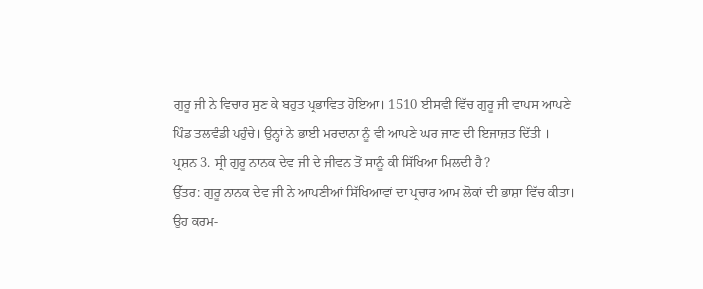ਗੁਰੂ ਜੀ ਨੇ ਵਿਚਾਰ ਸੁਣ ਕੇ ਬਹੁਤ ਪ੍ਰਭਾਵਿਤ ਹੋਇਆ। 1510 ਈਸਵੀ ਵਿੱਚ ਗੁਰੂ ਜੀ ਵਾਪਸ ਆਪਣੇ ਪਿੰਡ ਤਲਵੰਡੀ ਪਹੁੰਚੇ। ਉਨ੍ਹਾਂ ਨੇ ਭਾਈ ਮਰਦਾਨਾ ਨੂੰ ਵੀ ਆਪਣੇ ਘਰ ਜਾਣ ਦੀ ਇਜਾਜ਼ਤ ਦਿੱਤੀ ।
ਪ੍ਰਸ਼ਨ 3. ਸ੍ਰੀ ਗੁਰੂ ਨਾਨਕ ਦੇਵ ਜੀ ਦੇ ਜੀਵਨ ਤੋਂ ਸਾਨੂੰ ਕੀ ਸਿੱਖਿਆ ਮਿਲਦੀ ਹੈ?
ਉੱਤਰ: ਗੁਰੂ ਨਾਨਕ ਦੇਵ ਜੀ ਨੇ ਆਪਣੀਆਂ ਸਿੱਖਿਆਵਾਂ ਦਾ ਪ੍ਰਚਾਰ ਆਮ ਲੋਕਾਂ ਦੀ ਭਾਸ਼ਾ ਵਿੱਚ ਕੀਤਾ। ਉਹ ਕਰਮ-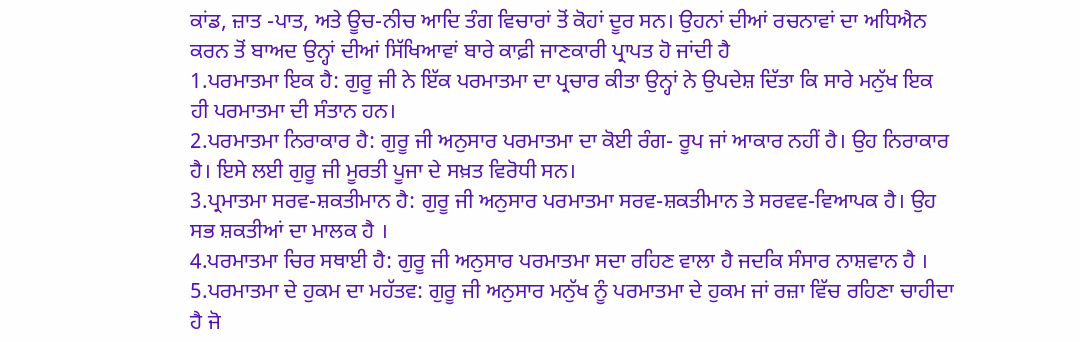ਕਾਂਡ, ਜ਼ਾਤ -ਪਾਤ, ਅਤੇ ਊਚ-ਨੀਚ ਆਦਿ ਤੰਗ ਵਿਚਾਰਾਂ ਤੋਂ ਕੋਹਾਂ ਦੂਰ ਸਨ। ਉਹਨਾਂ ਦੀਆਂ ਰਚਨਾਵਾਂ ਦਾ ਅਧਿਐਨ ਕਰਨ ਤੋਂ ਬਾਅਦ ਉਨ੍ਹਾਂ ਦੀਆਂ ਸਿੱਖਿਆਵਾਂ ਬਾਰੇ ਕਾਫ਼ੀ ਜਾਣਕਾਰੀ ਪ੍ਰਾਪਤ ਹੋ ਜਾਂਦੀ ਹੈ
1.ਪਰਮਾਤਮਾ ਇਕ ਹੈ: ਗੁਰੂ ਜੀ ਨੇ ਇੱਕ ਪਰਮਾਤਮਾ ਦਾ ਪ੍ਰਚਾਰ ਕੀਤਾ ਉਨ੍ਹਾਂ ਨੇ ਉਪਦੇਸ਼ ਦਿੱਤਾ ਕਿ ਸਾਰੇ ਮਨੁੱਖ ਇਕ ਹੀ ਪਰਮਾਤਮਾ ਦੀ ਸੰਤਾਨ ਹਨ।
2.ਪਰਮਾਤਮਾ ਨਿਰਾਕਾਰ ਹੈ: ਗੁਰੂ ਜੀ ਅਨੁਸਾਰ ਪਰਮਾਤਮਾ ਦਾ ਕੋਈ ਰੰਗ- ਰੂਪ ਜਾਂ ਆਕਾਰ ਨਹੀਂ ਹੈ। ਉਹ ਨਿਰਾਕਾਰ ਹੈ। ਇਸੇ ਲਈ ਗੁਰੂ ਜੀ ਮੂਰਤੀ ਪੂਜਾ ਦੇ ਸਖ਼ਤ ਵਿਰੋਧੀ ਸਨ।
3.ਪ੍ਰਮਾਤਮਾ ਸਰਵ-ਸ਼ਕਤੀਮਾਨ ਹੈ: ਗੁਰੂ ਜੀ ਅਨੁਸਾਰ ਪਰਮਾਤਮਾ ਸਰਵ-ਸ਼ਕਤੀਮਾਨ ਤੇ ਸਰਵਵ-ਵਿਆਪਕ ਹੈ। ਉਹ ਸਭ ਸ਼ਕਤੀਆਂ ਦਾ ਮਾਲਕ ਹੈ ।
4.ਪਰਮਾਤਮਾ ਚਿਰ ਸਥਾਈ ਹੈ: ਗੁਰੂ ਜੀ ਅਨੁਸਾਰ ਪਰਮਾਤਮਾ ਸਦਾ ਰਹਿਣ ਵਾਲਾ ਹੈ ਜਦਕਿ ਸੰਸਾਰ ਨਾਸ਼ਵਾਨ ਹੈ ।
5.ਪਰਮਾਤਮਾ ਦੇ ਹੁਕਮ ਦਾ ਮਹੱਤਵ: ਗੁਰੂ ਜੀ ਅਨੁਸਾਰ ਮਨੁੱਖ ਨੂੰ ਪਰਮਾਤਮਾ ਦੇ ਹੁਕਮ ਜਾਂ ਰਜ਼ਾ ਵਿੱਚ ਰਹਿਣਾ ਚਾਹੀਦਾ ਹੈ ਜੋ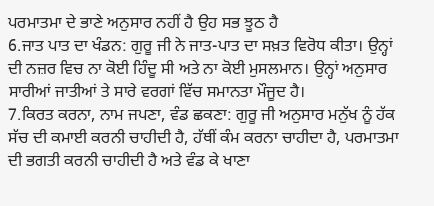ਪਰਮਾਤਮਾ ਦੇ ਭਾਣੇ ਅਨੁਸਾਰ ਨਹੀਂ ਹੈ ਉਹ ਸਭ ਝੂਠ ਹੈ
6.ਜਾਤ ਪਾਤ ਦਾ ਖੰਡਨ: ਗੁਰੂ ਜੀ ਨੇ ਜਾਤ-ਪਾਤ ਦਾ ਸਖ਼ਤ ਵਿਰੋਧ ਕੀਤਾ। ਉਨ੍ਹਾਂ ਦੀ ਨਜ਼ਰ ਵਿਚ ਨਾ ਕੋਈ ਹਿੰਦੂ ਸੀ ਅਤੇ ਨਾ ਕੋਈ ਮੁਸਲਮਾਨ। ਉਨ੍ਹਾਂ ਅਨੁਸਾਰ ਸਾਰੀਆਂ ਜਾਤੀਆਂ ਤੇ ਸਾਰੇ ਵਰਗਾਂ ਵਿੱਚ ਸਮਾਨਤਾ ਮੌਜੂਦ ਹੈ।
7.ਕਿਰਤ ਕਰਨਾ, ਨਾਮ ਜਪਣਾ, ਵੰਡ ਛਕਣਾ: ਗੁਰੂ ਜੀ ਅਨੁਸਾਰ ਮਨੁੱਖ ਨੂੰ ਹੱਕ ਸੱਚ ਦੀ ਕਮਾਈ ਕਰਨੀ ਚਾਹੀਦੀ ਹੈ, ਹੱਥੀਂ ਕੰਮ ਕਰਨਾ ਚਾਹੀਦਾ ਹੈ, ਪਰਮਾਤਮਾ ਦੀ ਭਗਤੀ ਕਰਨੀ ਚਾਹੀਦੀ ਹੈ ਅਤੇ ਵੰਡ ਕੇ ਖਾਣਾ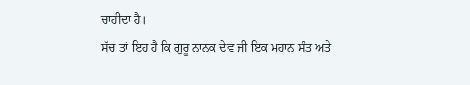ਚਾਹੀਦਾ ਹੈ।
ਸੱਚ ਤਾਂ ਇਹ ਹੈ ਕਿ ਗੁਰੂ ਨਾਨਕ ਦੇਵ ਜੀ ਇਕ ਮਹਾਨ ਸੰਤ ਅਤੇ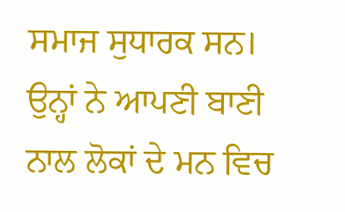ਸਮਾਜ ਸੁਧਾਰਕ ਸਨ। ਉਨ੍ਹਾਂ ਨੇ ਆਪਣੀ ਬਾਣੀ ਨਾਲ ਲੋਕਾਂ ਦੇ ਮਨ ਵਿਚ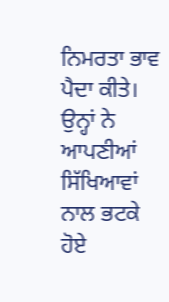ਨਿਮਰਤਾ ਭਾਵ ਪੈਦਾ ਕੀਤੇ। ਉਨ੍ਹਾਂ ਨੇ ਆਪਣੀਆਂ ਸਿੱਖਿਆਵਾਂ ਨਾਲ ਭਟਕੇ ਹੋਏ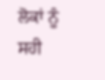ਲੋਕਾਂ ਨੂੰ ਸਹੀ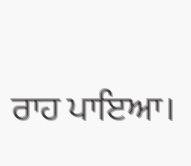ਰਾਹ ਪਾਇਆ।